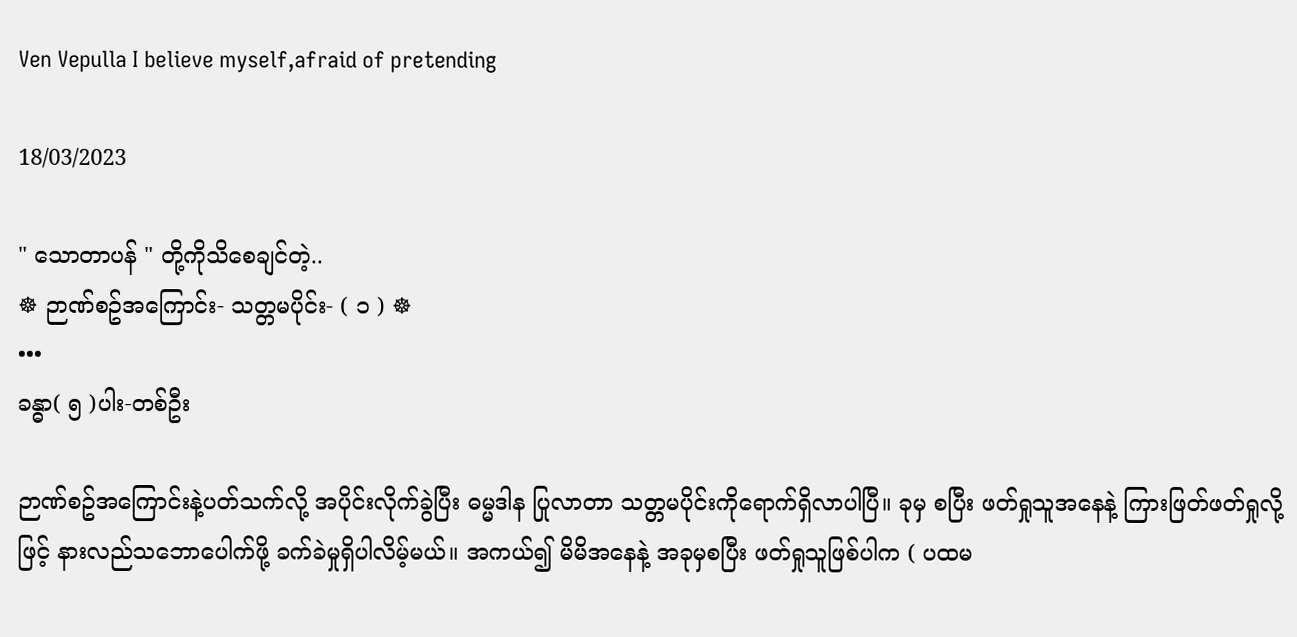Ven Vepulla I believe myself,afraid of pretending

18/03/2023

" သောတာပန် " တို့ကိုသိစေချင်တဲ့..
☸ ဉာဏ်စဥ်အကြောင်း- သတ္တမပိုင်း- ( ၁ ) ☸
•••
ခန္ဓာ( ၅ )ပါး-တစ်ဦး

ဉာဏ်စဥ်အကြောင်းနဲ့ပတ်သက်လို့ အပိုင်းလိုက်ခွဲပြီး ဓမ္မဒါန ပြုလာတာ သတ္တမပိုင်းကိုရောက်ရှိလာပါပြီ။ ခုမှ စပြီး ဖတ်ရှုသူအနေနဲ့ ကြားဖြတ်ဖတ်ရှုလို့ဖြင့် နားလည်သဘောပေါက်ဖို့ ခက်ခဲမှုရှိပါလိမ့်မယ်။ အကယ်၍ မိမိအနေနဲ့ အခုမှစပြီး ဖတ်ရှုသူဖြစ်ပါက ( ပထမ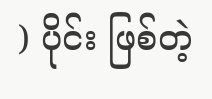) ပိုင်း ဖြစ်တဲ့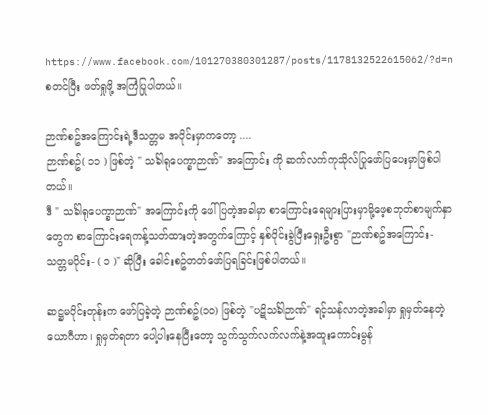https://www.facebook.com/101270380301287/posts/1178132522615062/?d=n
စတင်ပြီး ဖတ်ရှုဖို့ အကြံပြုပါတယ်။

ဉာဏ်စဥ်အကြောင်းရဲ့ဒီသတ္တမ အပိုင်းမှာကတော့ ....
ဉာဏ်စဥ်( ၁၁ ) ဖြစ်တဲ့ " သင်္ခါရုပေက္ခာဉာဏ်" အကြောင်း ကို ဆက်လက်ကုသိုလ်ပြုဖော်ပြပေးမှာဖြစ်ပါတယ်။
ဒီ " သင်္ခါရုပေက္ခာဉာဏ်" အကြောင်းကို ဖေါ်ပြတဲ့အခါမှာ စာကြောင်းရေများပြားမှာမို့ဖေ့စဘုတ်စာမျက်နှာတွေက စာကြောင်းရေကန့်သတ်ထားတဲ့အတွက်ကြောင့် နှစ်ပိုင်းခွဲပြီးရှေးဦးစွာ "ဉာဏ်စဥ်အကြောင်း- သတ္တမပိုင်း- ( ၁ )" ဆိုပြီး ခေါင်းစဥ်တတ်ဖော်ပြရခြင်းဖြစ်ပါတယ်။

ဆဋ္ဌမပိုင်းတုန်းက ဖော်ပြခဲ့တဲ့ ဉာဏ်စဥ်(၁၀) ဖြစ်တဲ့ "ပဋိသင်္ခါဉာဏ်" ရင့်သန်လာတဲ့အခါမှာ ရှုမှတ်နေတဲ့ယောဂီဟာ၊ ရှုမှတ်ရတာ ပေါ့ပါးနေပြီးတော့ သွက်သွက်လက်လက်နဲ့အထူးကောင်းမွန်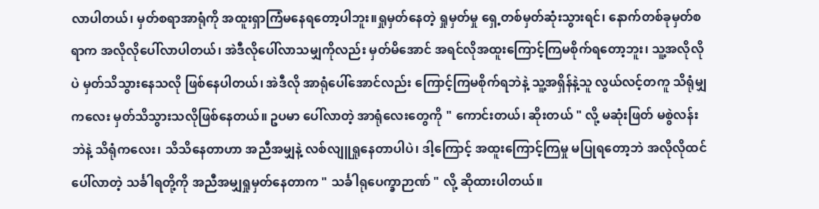လာပါတယ်၊ မှတ်စရာအာရုံကို အထူးရှာကြံမနေရတော့ပါဘူး။ရှုမှတ်နေတဲ့ ရှုမှတ်မှု ရှေ့တစ်မှတ်ဆုံးသွားရင်၊ နောက်တစ်ခုမှတ်စရာက အလိုလိုပေါ်လာပါတယ်၊ အဲဒီလိုပေါ်လာသမျှကိုလည်း မှတ်မိအောင် အရင်လိုအထူးကြောင့်ကြမစိုက်ရတော့ဘူး၊ သူ့အလိုလိုပဲ မှတ်သိသွားနေသလို ဖြစ်နေပါတယ်၊ အဲဒီလို အာရုံပေါ်အောင်လည်း ကြောင့်ကြမစိုက်ရဘဲနဲ့ သူ့အရှိန်နဲ့သူ လွယ်လင့်တကူ သိရုံမျှကလေး မှတ်သိသွားသလိုဖြစ်နေတယ်။ ဥပမာ ပေါ်လာတဲ့ အာရုံလေးတွေကို " ကောင်းတယ်၊ ဆိုးတယ် " လို့ မဆုံးဖြတ် မစွဲလန်းဘဲနဲ့ သိရုံကလေး၊ သိသိနေတာဟာ အညီအမျှနဲ့ လစ်လျူရှုနေတာပါပဲ၊ ဒါ့ကြောင့် အထူးကြောင့်ကြမှု မပြုရတော့ဘဲ အလိုလိုထင်ပေါ်လာတဲ့ သင်္ခါရတို့ကို အညီအမျှရှုမှတ်နေတာက " သင်္ခါရုပေက္ခာဉာဏ် " လို့ ဆိုထားပါတယ်။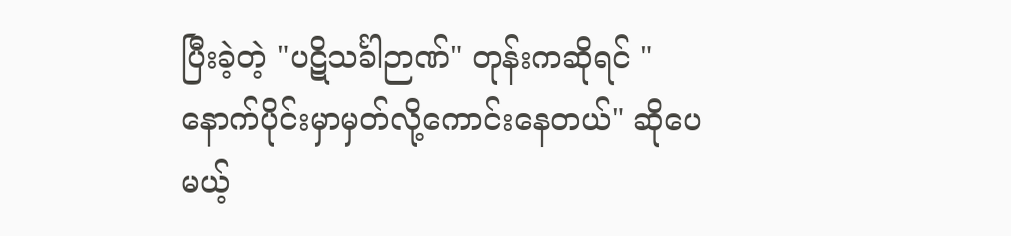ပြီးခဲ့တဲ့ "ပဋိသင်္ခါဉာဏ်" တုန်းကဆိုရင် " နောက်ပိုင်းမှာမှတ်လို့ကောင်းနေတယ်" ဆိုပေမယ့်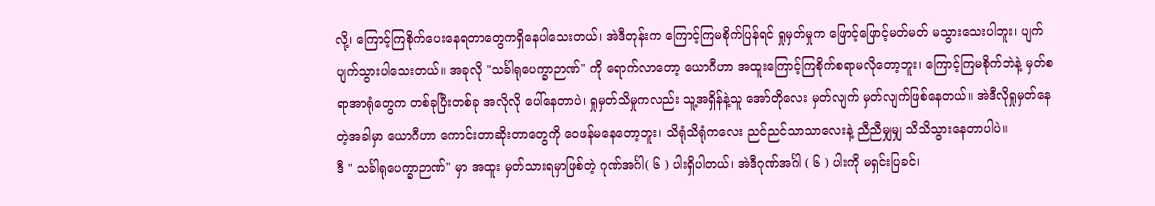လို့၊ ကြောင့်ကြစိုက်ပေးနေရတာတွေကရှိနေပါသေးတယ်၊ အဲဒီတုန်းက ကြောင့်ကြမစိုက်ပြန်ရင် ရှုမှတ်မှုက ဖြောင့်ဖြောင့်မတ်မတ် မသွားသေးပါဘူး၊ ပျက်ပျက်သွားပါသေးတယ်။ အခုလို "သင်္ခါရုပေက္ခာဉာဏ်" ကို ရောက်လာတော့ ယောဂီဟာ အထူးကြောင့်ကြစိုက်စရာမလိုတော့ဘူး၊ ကြောင့်ကြမစိုက်ဘဲနဲ့ မှတ်စရာအာရုံတွေက တစ်ခုပြီးတစ်ခု အလိုလို ပေါ်နေတာပဲ၊ ရှုမှတ်သိမှုကလည်း သူ့အရှိန်နဲ့သူ အော်တိုလေး မှတ်လျက် မှတ်လျက်ဖြစ်နေတယ်။ အဲဒီလိုရှုမှတ်နေတဲ့အခါမှာ ယောဂီဟာ ကောင်းတာဆိုးတာတွေကို ဝေဖန်မနေတော့ဘူး၊ သိရုံသိရုံကလေး ညင်ညင်သာသာလေးနဲ့ ညီညီမျှမျှ သိသိသွားနေတာပါပဲ။
ဒီ " သင်္ခါရုပေက္ခာဉာဏ်" မှာ အထူး မှတ်သားရမှာဖြစ်တဲ့ ဂုဏ်အင်္ဂါ( ၆ ) ပါးရှိပါတယ်၊ အဲဒီဂုဏ်အင်္ဂါ ( ၆ ) ပါးကို မရှင်းပြခင်၊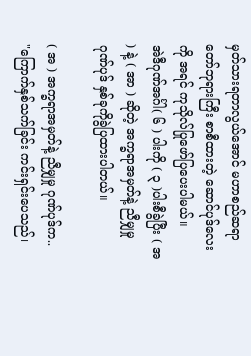မှတ်သားရတာလွယ်အောင် မဟာစည်ဆရာတော်ဘုရားကြီး စာစီထားတဲ့ ဆောင်ပုဒ်လေးကို အရင် ကုသိုလ်ပြုဖော်ပြပေးပါမယ်။
အဲဒီဂုဏ်အင်္ဂါ( ၆ ) ပါးကို ( ၃ )ပါးစီခွဲပြီး ( အ ) နဲ့ ( အာ ) ဆိုတဲ့ အက္ခရာအမှတ်နဲ့ ညီမျှမှု ဂုဏ်ပုဒ် နှစ်ခုကိုခွဲပြထားပါတယ်။

( အ ) အက္ခရာအမှတ်နဲ့ ညီမျှမှု ဂုဏ်ပုဒ်က..
"ကြောက်နှစ်သက်ခြင်း ကင်းရှင်းပေသည်၊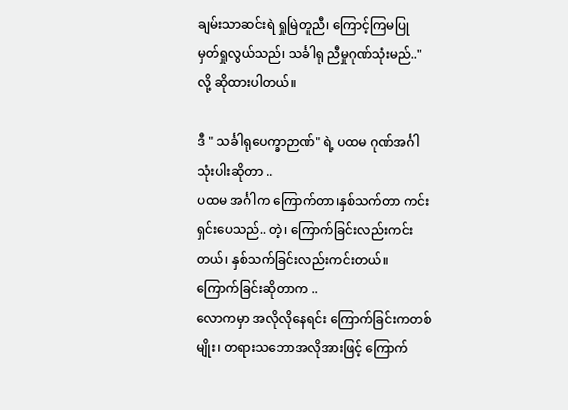ချမ်းသာဆင်းရဲ ရှုမြဲတူညီ၊ ကြောင့်ကြမပြု မှတ်ရှုလွယ်သည်၊ သင်္ခါရု ညီမှုဂုဏ်သုံးမည်.."
လို့ ဆိုထားပါတယ်။

ဒီ " သင်္ခါရုပေက္ခာဉာဏ်" ရဲ့ ပထမ ဂုဏ်အင်္ဂါ သုံးပါးဆိုတာ ..
ပထမ အင်္ဂါက ကြောက်တာ၊နှစ်သက်တာ ကင်းရှင်းပေသည်.. တဲ့၊ ကြောက်ခြင်းလည်းကင်းတယ်၊ နှစ်သက်ခြင်းလည်းကင်းတယ်။
ကြောက်ခြင်းဆိုတာက ..
လောကမှာ အလိုလိုနေရင်း ကြောက်ခြင်းကတစ်မျိုး၊ တရားသဘောအလိုအားဖြင့် ကြောက်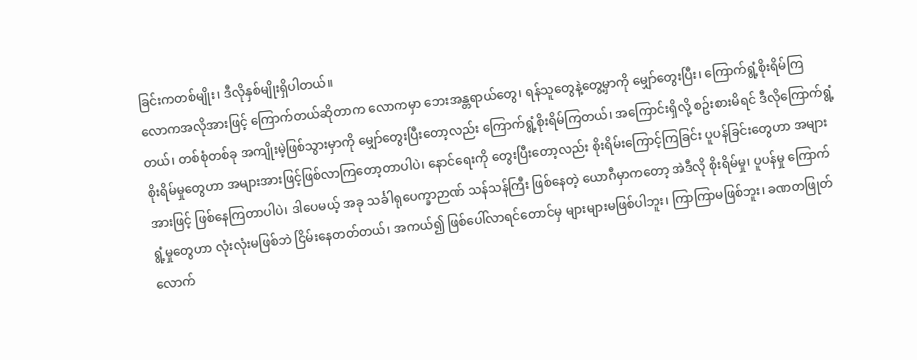ခြင်းကတစ်မျိုး၊ ဒီလိုနှစ်မျိုးရှိပါတယ်။
လောကအလိုအားဖြင့် ကြောက်တယ်ဆိုတာက လောကမှာ ဘေးအန္တရာယ်တွေ၊ ရန်သူတွေနဲ့တွေ့မှာကို မျှော်တွေးပြီး၊ ကြောက်ရွံ့စိုးရိမ်ကြတယ်၊ တစ်စုံတစ်ခု အကျိုးမဲ့ဖြစ်သွားမှာကို မျှော်တွေးပြီးတော့လည်း ကြောက်ရွံ့စိုးရိမ်ကြတယ်၊ အကြောင်းရှိလို့ စဥ်းစားမိရင် ဒီလိုကြောက်ရွံ့စိုးရိမ်မှုတွေဟာ အများအားဖြင့်ဖြစ်လာကြတော့တာပါပဲ၊ နောင်ရေးကို တွေးပြီးတော့လည်း စိုးရိမ်းကြောင့်ကြခြင်း ပူပန်ခြင်းတွေဟာ အများအားဖြင့် ဖြစ်နေကြတာပါပဲ၊ ဒါပေမယ့် အခု သင်္ခါရုပေက္ခာဉာဏ် သန်သန်ကြီး ဖြစ်နေတဲ့ ယောဂီမှာကတော့ အဲဒီလို စိုးရိမ်မှု၊ ပူပန်မှု ကြောက်ရွံ့မှုတွေဟာ လုံးလုံးမဖြစ်ဘဲ ငြိမ်းနေတတ်တယ်၊ အကယ်၍ ဖြစ်ပေါ်လာရင်တောင်မှ များများမဖြစ်ပါဘူး၊ ကြာကြာမဖြစ်ဘူး၊ ခဏတဖြုတ်လောက်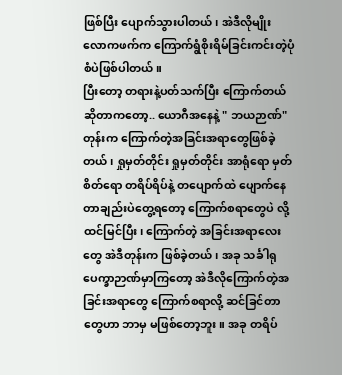ဖြစ်ပြီး ပျောက်သွားပါတယ်၊ အဲဒီလိုမျိုး လောကဖက်က ကြောက်ရွံစိုးရိမ်ခြင်းကင်းတဲ့ပုံစံပဲဖြစ်ပါတယ်။
ပြီးတော့ တရားနဲ့ပတ်သက်ပြီး ကြောက်တယ် ဆိုတာကတော့.. ယောဂီအနေနဲ့ " ဘယဉာဏ်" တုန်းက ကြောက်တဲ့အခြင်းအရာတွေဖြစ်ခဲ့တယ်၊ ရှုမှတ်တိုင်း ရှုမှတ်တိုင်း အာရုံရော မှတ်စိတ်ရော တရိပ်ရိပ်နဲ့ တပျောက်ထဲ ပျောက်နေတာချည်းပဲတွေ့ရတော့ ကြောက်စရာတွေပဲ လို့ ထင်မြင်ပြီး၊ ကြောက်တဲ့ အခြင်းအရာလေးတွေ အဲဒီတုန်းက ဖြစ်ခဲ့တယ်၊ အခု သင်္ခါရုပေက္ခာဉာဏ်မှာကြတော့ အဲဒီလိုကြောက်တဲ့အခြင်းအရာတွေ ကြောက်စရာလို့ ဆင်ခြင်တာတွေဟာ ဘာမှ မဖြစ်တော့ဘူး။ အခု တရိပ်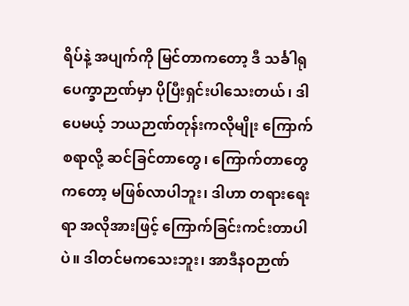ရိပ်နဲ့ အပျက်ကို မြင်တာကတော့ ဒီ သင်္ခါရုပေက္ခာဉာဏ်မှာ ပိုပြီးရှင်းပါသေးတယ်၊ ဒါပေမယ့် ဘယဉာဏ်တုန်းကလိုမျိုး ကြောက်စရာလို့ ဆင်ခြင်တာတွေ၊ ကြောက်တာတွေကတော့ မဖြစ်လာပါဘူး၊ ဒါဟာ တရားရေးရာ အလိုအားဖြင့် ကြောက်ခြင်းကင်းတာပါပဲ။ ဒါတင်မကသေးဘူး၊ အာဒီနဝဉာဏ်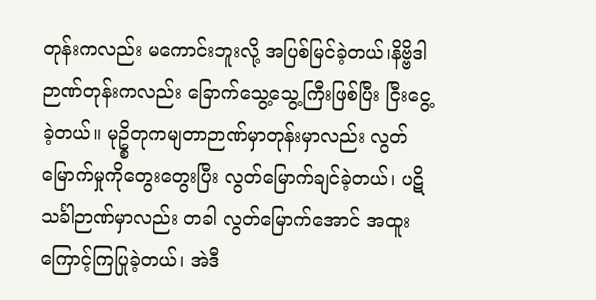တုန်းကလည်း မကောင်းဘူးလို့ အပြစ်မြင်ခဲ့တယ်၊နိဗ္ဗိဒါဉာဏ်တုန်းကလည်း ခြောက်သွေ့သွေ့ကြီးဖြစ်ပြီး ငြီးငွေ့ခဲ့တယ်။ မုဥ္စိတုကမျတာဉာဏ်မှာတုန်းမှာလည်း လွတ်မြောက်မှုကိုတွေးတွေးပြီး လွတ်မြောက်ချင်ခဲ့တယ်၊ ပဋိသင်္ခါဉာဏ်မှာလည်း တခါ လွတ်မြောက်အောင် အထူးကြောင့်ကြပြုခဲ့တယ်၊ အဲဒီ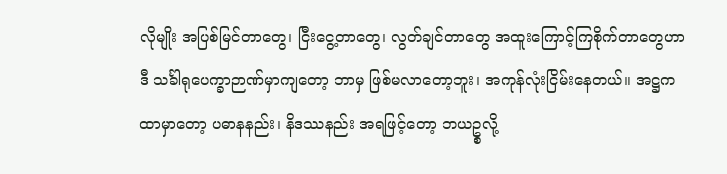လိုမျိုး အပြစ်မြင်တာတွေ၊ ငြီးငွေ့တာတွေ၊ လွတ်ချင်တာတွေ အထူးကြောင့်ကြစိုက်တာတွေဟာ ဒီ သင်္ခါရုပေက္ခာဉာဏ်မှာကျတော့ ဘာမှ ဖြစ်မလာတော့ဘူး၊ အကုန်လုံးငြိမ်းနေတယ်။ အဋ္ဌကထာမှာတော့ ပဓာနနည်း၊ နိဒဿနည်း အရဖြင့်တော့ ဘယဥ္စလို့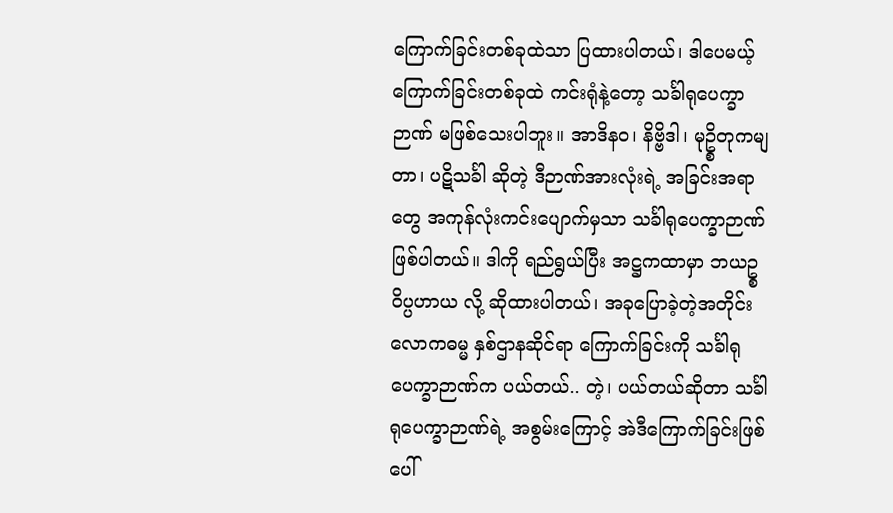ကြောက်ခြင်းတစ်ခုထဲသာ ပြထားပါတယ်၊ ဒါပေမယ့် ကြောက်ခြင်းတစ်ခုထဲ ကင်းရုံနဲ့တော့ သင်္ခါရုပေက္ခာဉာဏ် မဖြစ်သေးပါဘူး။ အာဒိနဝ၊ နိဗ္ဗိဒါ၊ မုဥ္စိတုကမျတာ၊ ပဋိသင်္ခါ ဆိုတဲ့ ဒီဉာဏ်အားလုံးရဲ့ အခြင်းအရာတွေ အကုန်လုံးကင်းပျောက်မှသာ သင်္ခါရုပေက္ခာဉာဏ် ဖြစ်ပါတယ်။ ဒါကို ရည်ရွယ်ပြီး အဋ္ဌကထာမှာ ဘယဥ္စဝိပ္ပဟာယ လို့ ဆိုထားပါတယ်၊ အခုပြောခဲ့တဲ့အတိုင်း လောကဓမ္မ နှစ်ဌာနဆိုင်ရာ ကြောက်ခြင်းကို သင်္ခါရုပေက္ခာဉာဏ်က ပယ်တယ်.. တဲ့၊ ပယ်တယ်ဆိုတာ သင်္ခါရုပေက္ခာဉာဏ်ရဲ့ အစွမ်းကြောင့် အဲဒီကြောက်ခြင်းဖြစ်ပေါ်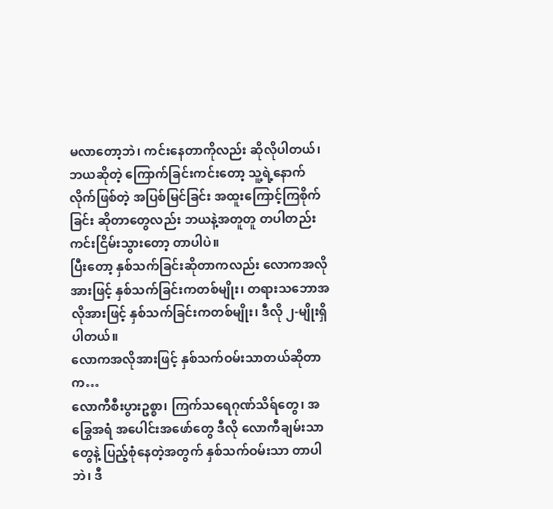မလာတော့ဘဲ၊ ကင်းနေတာကိုလည်း ဆိုလိုပါတယ်၊ ဘယဆိုတဲ့ ကြောက်ခြင်းကင်းတော့ သူ့ရဲ့နောက်လိုက်ဖြစ်တဲ့ အပြစ်မြင်ခြင်း အထူးကြောင့်ကြစိုက်ခြင်း ဆိုတာတွေလည်း ဘယနဲ့အတူတူ တပါတည်းကင်းငြိမ်းသွားတော့ တာပါပဲ။
ပြီးတော့ နှစ်သက်ခြင်းဆိုတာကလည်း လောကအလိုအားဖြင့် နှစ်သက်ခြင်းကတစ်မျိုး၊ တရားသဘောအလိုအားဖြင့် နှစ်သက်ခြင်းကတစ်မျိုး၊ ဒီလို ၂-မျိုးရှိပါတယ်။
လောကအလိုအားဖြင့် နှစ်သက်ဝမ်းသာတယ်ဆိုတာက…
လောကီစီးပွားဥစ္စာ၊ ကြက်သရေဂုဏ်သိရ်တွေ၊ အခြွေအရံ အပေါင်းအဖော်တွေ ဒီလို လောကီချမ်းသာတွေနဲ့ ပြည့်စုံနေတဲ့အတွက် နှစ်သက်ဝမ်းသာ တာပါဘဲ၊ ဒီ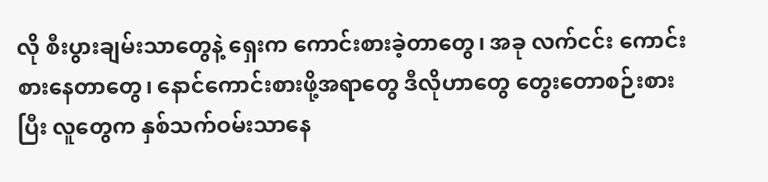လို စီးပွားချမ်းသာတွေနဲ့ ရှေးက ကောင်းစားခဲ့တာတွေ၊ အခု လက်ငင်း ကောင်းစားနေတာတွေ၊ နောင်ကောင်းစားဖို့အရာတွေ ဒီလိုဟာတွေ တွေးတောစဉ်းစားပြီး လူတွေက နှစ်သက်ဝမ်းသာနေ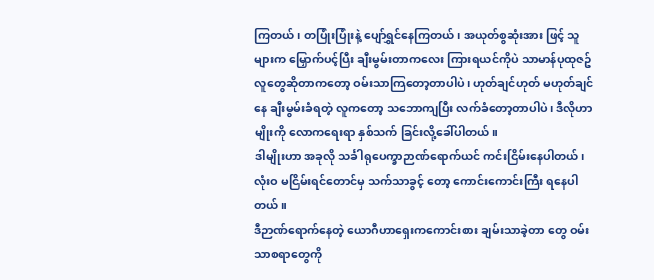ကြတယ်၊ တပြုံးပြုံးနဲ့ ပျော်ရွှင်နေကြတယ်၊ အယုတ်စွဆုံးအား ဖြင့် သူများက မြှောက်ပင့်ပြီး ချီးမွမ်းတာကလေး ကြားရယင်ကိုပဲ သာမာန်ပုထုဇဥ်လူတွေဆိုတာကတော့ ဝမ်းသာကြတော့တာပါပဲ၊ ဟုတ်ချင်ဟုတ် မဟုတ်ချင်နေ ချီးမွမ်းခံရတဲ့ လူကတော့ သဘောကျပြီး လက်ခံတော့တာပါပဲ၊ ဒီလိုဟာမျိုးကို လောကရေးရာ နှစ်သက် ခြင်းလို့ခေါ်ပါတယ်။
ဒါမျိုးဟာ အခုလို သင်္ခါရုပေက္ခာဉာဏ်ရောက်ယင် ကင်းငြိမ်းနေပါတယ်၊ လုံးဝ မငြိမ်းရင်တောင်မှ သက်သာခွင့် တော့ ကောင်းကောင်းကြီး ရနေပါတယ်။
ဒီဉာဏ်ရောက်နေတဲ့ ယောဂီဟာရှေးကကောင်းစား ချမ်းသာခဲ့တာ တွေ ဝမ်းသာစရာတွေကို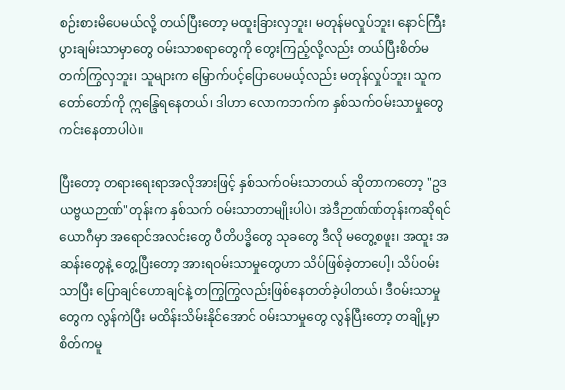စဉ်းစားမိပေမယ်လို့ တယ်ပြီးတော့ မထူးခြားလှဘူး၊ မတုန်မလှုပ်ဘူး၊ နောင်ကြီးပွားချမ်းသာမှာတွေ ဝမ်းသာစရာတွေကို တွေးကြည့်လို့လည်း တယ်ပြီးစိတ်မတက်ကြွလှဘူး၊ သူများက မြှောက်ပင့်ပြောပေမယ့်လည်း မတုန်လှုပ်ဘူး၊ သူက တော်တော်ကို ဣန္ဒြေရနေတယ်၊ ဒါဟာ လောကဘက်က နှစ်သက်ဝမ်းသာမှုတွေ ကင်းနေတာပါပဲ။

ပြီးတော့ တရားရေးရာအလိုအားဖြင့် နှစ်သက်ဝမ်းသာတယ် ဆိုတာကတော့ "ဥဒယဗ္ဗယဉာဏ်"တုန်းက နှစ်သက် ဝမ်းသာတာမျိုးပါပဲ၊ အဲဒီဉာဏ်ဏ်တုန်းကဆိုရင် ယောဂီမှာ အရောင်အလင်းတွေ ပီတိပဒ္ဓိတွေ သုခတွေ ဒီလို မတွေ့စဖူး၊ အထူး အဆန်းတွေနဲ့ တွေ့ပြီးတော့ အားရဝမ်းသာမှုတွေဟာ သိပ်ဖြစ်ခဲ့တာပေါ့၊ သိပ်ဝမ်းသာပြီး ပြောချင်ဟောချင်နဲ့ တကြွကြွလည်းဖြစ်နေတတ်ခဲ့ပါတယ်၊ ဒီဝမ်းသာမှုတွေက လွန်ကဲပြီး မထိန်းသိမ်းနိုင်အောင် ဝမ်းသာမှုတွေ လွန်ပြီးတော့ တချို့မှာ စိတ်ကမူ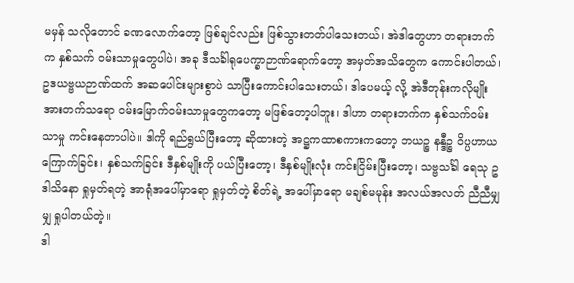မမှန် သလိုတောင် ခဏလောက်တော့ ဖြစ်ချင်လည်း ဖြစ်သွားတတ်ပါသေးတယ်၊ အဲဒါတွေဟာ တရားဘက်က နှစ်သက် ဝမ်းသာမှုတွေပါပဲ၊ အခု ဒီသင်္ခါရုပေက္ခာဉာဏ်ရောက်တော့ အမှတ်အသိတွေက ကောင်းပါတယ်၊ ဥဒယဗ္ဗယဉာဏ်ထက် အဆပေါင်းများစွာပဲ သာပြီးကောင်းပါသေးတယ်၊ ဒါပေမယ့် လို့ အဲဒီတုန်းကလိုမျိုး အားတက်သရော ဝမ်းမြောက်ဝမ်းသာမှုတွေကတော့ မဖြစ်တော့ပါဘူး၊ ဒါဟာ တရားဘက်က နှစ်သက်ဝမ်းသာမှု ကင်းနေတာပါပဲ။ ဒါကို ရည်ရွယ်ပြီးတော့ ဆိုထားတဲ့ အဋ္ဌကထာစကားကတော့ ဘယဉ္စ နန္ဒီဉ္စ ဝိပ္ပဟာယ ကြောက်ခြင်း၊ နှစ်သက်ခြင်း ဒီနှစ်မျိုးကို ပယ်ပြီးတော့၊ ဒီနှစ်မျိုးလုံး ကင်းငြိမ်းပြီးတော့၊ သဗ္ဗသင်္ခါ ရေသု ဥဒါသိနော ရှုမှတ်ရတဲ့ အာရုံအပေါ်မှာရော ရှုမှတ်တဲ့ စိတ်ရဲ့ အပေါ်မှာရော မချစ်မမုန်း အလယ်အလတ် ညီညီမျှမျှ ရှုပါတယ်တဲ့။
ဒါ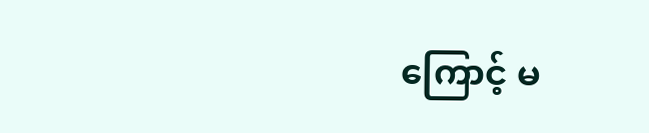ကြောင့် မ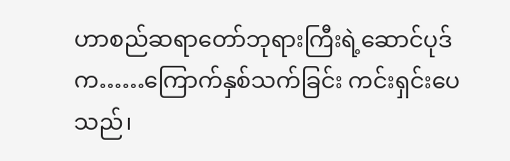ဟာစည်ဆရာတော်ဘုရားကြီးရဲ့ဆောင်ပုဒ်က……ကြောက်နှစ်သက်ခြင်း ကင်းရှင်းပေသည်၊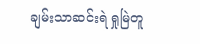ချမ်းသာဆင်းရဲ ရှုမြဲတူ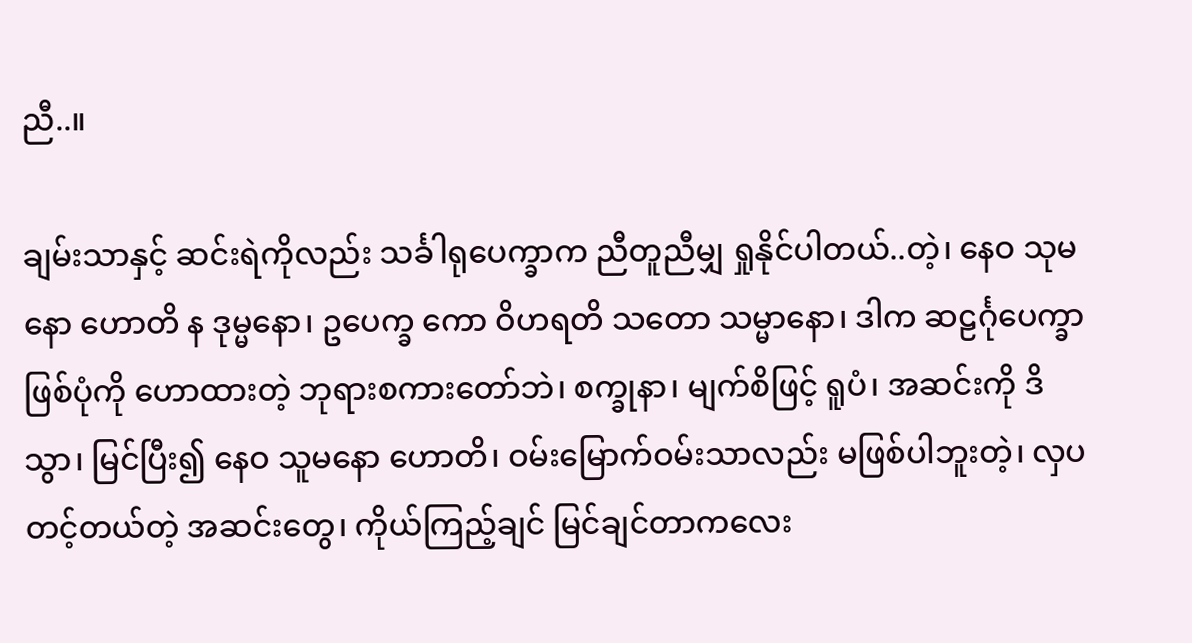ညီ..။

ချမ်းသာနှင့် ဆင်းရဲကိုလည်း သင်္ခါရုပေက္ခာက ညီတူညီမျှ ရှုနိုင်ပါတယ်..တဲ့၊ နေဝ သုမနော ဟောတိ န ဒုမ္မနော၊ ဥပေက္ခ ကော ဝိဟရတိ သတော သမ္မာနော၊ ဒါက ဆဠင်္ဂုပေက္ခာဖြစ်ပုံကို ဟောထားတဲ့ ဘုရားစကားတော်ဘဲ၊ စက္ခုနာ၊ မျက်စိဖြင့် ရူပံ၊ အဆင်းကို ဒိသွာ၊ မြင်ပြီး၍ နေဝ သူမနော ဟောတိ၊ ဝမ်းမြောက်ဝမ်းသာလည်း မဖြစ်ပါဘူးတဲ့၊ လှပတင့်တယ်တဲ့ အဆင်းတွေ၊ ကိုယ်ကြည့်ချင် မြင်ချင်တာကလေး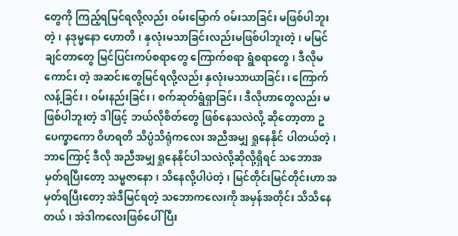တွေကို ကြည့်ရမြင်ရလို့လည်း ဝမ်းမြောက် ဝမ်းသာခြင်း မဖြစ်ပါဘူးတဲ့၊ နဒုမ္မနော ဟောတိ၊ နှလုံးမသာခြင်းလည်းမဖြစ်ပါဘူးတဲ့၊ မမြင်ချင်တာတွေ မြင်ပြင်းကပ်စရာတွေ ကြောက်စရာ ရွံစရာတွေ၊ ဒီလိုမကောင်း တဲ့ အဆင်းတွေမြင်ရလို့လည်း နှလုံးမသာယာခြင်း၊ ကြောက်လန့်ခြင်း၊ ဝမ်းနည်းခြင်း၊ စက်ဆုတ်ရွံရှာခြင်း၊ ဒီလိုဟာတွေလည်း မဖြစ်ပါဘူးတဲ့ ဒါဖြင့် ဘယ်လိုစိတ်တွေ ဖြစ်နေသလဲလို့ ဆိုတော့တာ ဥပေက္ခာကော ဝိဟရတိ သိပ္ပံသိရုံကလေး အညီအမျှ ရှုနေနိုင် ပါတယ်တဲ့၊ ဘာကြောင့် ဒီလို အညီအမျှ ရှုနေနိုင်ပါသလဲလို့ဆိုလို့ရှိရင် သဘောအမှတ်ရပြီးတော့ သမ္မဇာနော၊ သိနေလို့ပါပဲတဲ့၊ မြင်တိုင်းမြင်တိုင်းဟာ အမှတ်ရပြီးတော့ အဲဒီမြင်ရတဲ့ သဘောကလေးကို အမှန်အတိုင်း သိသိနေတယ်၊ အဲဒါကလေးဖြစ်ပေါ် ပြီး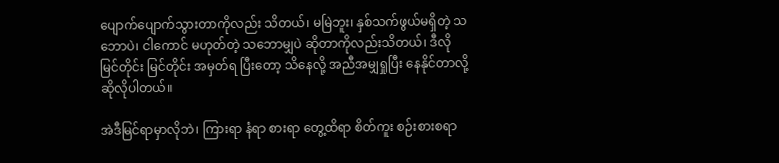ပျောက်ပျောက်သွားတာကိုလည်း သိတယ်၊ မမြဲဘူး၊ နှစ်သက်ဖွယ်မရှိတဲ့ သဘောပဲ၊ ငါကောင် မဟုတ်တဲ့ သဘောမျှပဲ ဆိုတာကိုလည်းသိတယ်၊ ဒီလိုမြင်တိုင်း မြင်တိုင်း အမှတ်ရ ပြီးတော့ သိနေလို့ အညီအမျှရှုပြီး နေနိုင်တာလို့ ဆိုလိုပါတယ်။

အဲဒီမြင်ရာမှာလိုဘဲ၊ ကြားရာ နံရာ စားရာ တွေ့ထိရာ စိတ်ကူး စဉ်းစားစရာ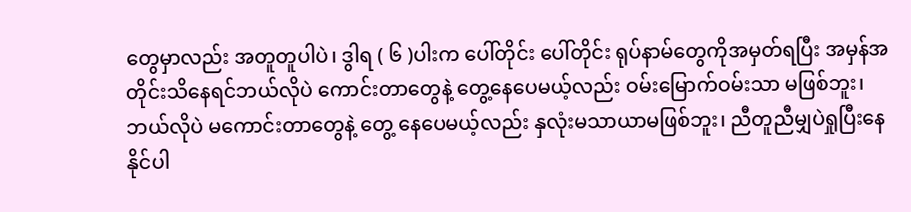တွေမှာလည်း အတူတူပါပဲ၊ ဒွါရ ( ၆ )ပါးက ပေါ်တိုင်း ပေါ်တိုင်း ရုပ်နာမ်တွေကိုအမှတ်ရပြီး အမှန်အတိုင်းသိနေရင်ဘယ်လိုပဲ ကောင်းတာတွေနဲ့ တွေ့နေပေမယ့်လည်း ဝမ်းမြောက်ဝမ်းသာ မဖြစ်ဘူး၊ ဘယ်လိုပဲ မကောင်းတာတွေနဲ့ တွေ့ နေပေမယ့်လည်း နှလုံးမသာယာမဖြစ်ဘူး၊ ညီတူညီမျှပဲရှုပြီးနေနိုင်ပါ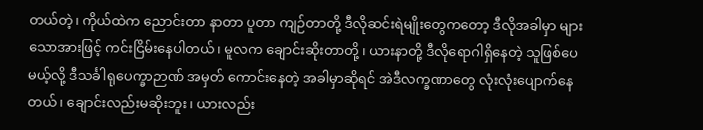တယ်တဲ့၊ ကိုယ်ထဲက ညောင်းတာ နာတာ ပူတာ ကျဉ်တာတို့ ဒီလိုဆင်းရဲမျိုးတွေကတော့ ဒီလိုအခါမှာ များသောအားဖြင့် ကင်းငြိမ်းနေပါတယ်၊ မူလက ချောင်းဆိုးတာတို့ ၊ ယားနာတို့ ဒီလိုရောဂါရှိနေတဲ့ သူဖြစ်ပေမယ့်လို့ ဒီသင်္ခါရုပေက္ခာဉာဏ် အမှတ် ကောင်းနေတဲ့ အခါမှာဆိုရင် အဲဒီလက္ခဏာတွေ လုံးလုံးပျောက်နေတယ်၊ ချောင်းလည်းမဆိုးဘူး၊ ယားလည်း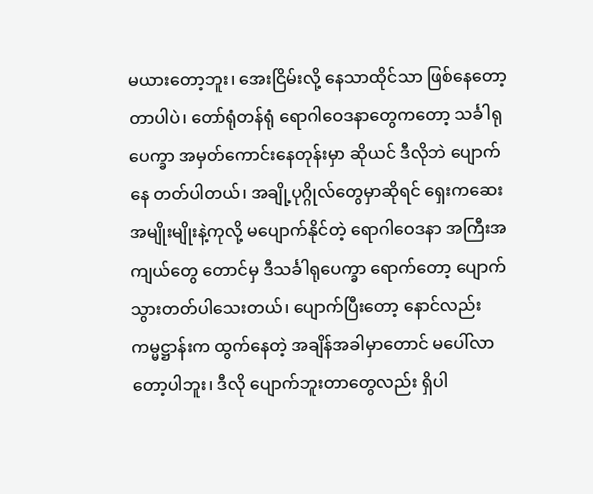မယားတော့ဘူး၊ အေးငြိမ်းလို့ နေသာထိုင်သာ ဖြစ်နေတော့တာပါပဲ၊ တော်ရုံတန်ရုံ ရောဂါဝေဒနာတွေကတော့ သင်္ခါရု ပေက္ခာ အမှတ်ကောင်းနေတုန်းမှာ ဆိုယင် ဒီလိုဘဲ ပျောက်နေ တတ်ပါတယ်၊ အချို့ပုဂ္ဂိုလ်တွေမှာဆိုရင် ရှေးကဆေးအမျိုးမျိုးနဲ့ကုလို့ မပျောက်နိုင်တဲ့ ရောဂါဝေဒနာ အကြီးအကျယ်တွေ တောင်မှ ဒီသင်္ခါရုပေက္ခာ ရောက်တော့ ပျောက်သွားတတ်ပါသေးတယ်၊ ပျောက်ပြီးတော့ နောင်လည်း ကမ္မဋ္ဌာန်းက ထွက်နေတဲ့ အချိန်အခါမှာတောင် မပေါ်လာတော့ပါဘူး၊ ဒီလို ပျောက်ဘူးတာတွေလည်း ရှိပါ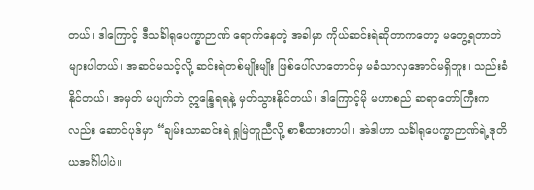တယ်၊ ဒါကြောင့် ဒီသင်္ခါရုပေက္ခာဉာဏ် ရောက်နေတဲ့ အခါမှာ ကိုယ်ဆင်းရဲဆိုတာကတော့ မတွေ့ရတာဘဲများပါတယ်၊ အဆင်မသင့်လို့ ဆင်းရဲတစ်မျိုးမျိုး ဖြစ်ပေါ်လာတောင်မှ မခံသာလှအောင်မရှိဘူး၊ သည်းခံနိုင်တယ်၊ အမှတ် မပျက်ဘဲ ဣန္ဒြေရရနဲ့ မှတ်သွားနိုင်တယ်၊ ဒါကြောင့်မို မဟာစည် ဆရာတော်ကြီးကလည်း ဆောင်ပုဒ်မှာ “ချမ်းသာဆင်းရဲ ရှုမြဲတူညီလို့ စာစီထားတာပါ၊ အဲဒါဟာ သင်္ခါရုပေက္ခာဉာဏ်ရဲ့ဒုတိယအင်္ဂါပါပဲ။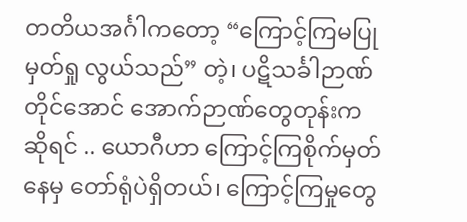တတိယအင်္ဂါကတော့ “ကြောင့်ကြမပြု မှတ်ရှု လွယ်သည်” တဲ့၊ ပဋိသင်္ခါဉာဏ်တိုင်အောင် အောက်ဉာဏ်တွေတုန်းက ဆိုရင် .. ယောဂီဟာ ကြောင့်ကြစိုက်မှတ်နေမှ တော်ရုံပဲရှိတယ်၊ ကြောင့်ကြမှုတွေ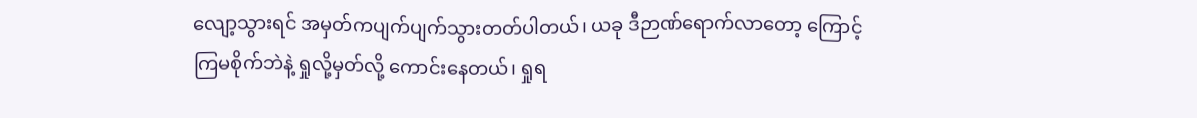လျော့သွားရင် အမှတ်ကပျက်ပျက်သွားတတ်ပါတယ်၊ ယခု ဒီဉာဏ်ရောက်လာတော့ ကြောင့်ကြမစိုက်ဘဲနဲ့ ရှုလို့မှတ်လို့ ကောင်းနေတယ်၊ ရှုရ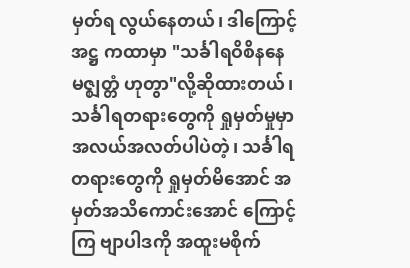မှတ်ရ လွယ်နေတယ်၊ ဒါကြောင့် အဋ္ဌ ကထာမှာ "သင်္ခါရဝိစိနနေ မဇ္ဈတ္တံ ဟုတွာ"လို့ဆိုထားတယ်၊ သင်္ခါရတရားတွေကို ရှုမှတ်မှုမှာ အလယ်အလတ်ပါပဲတဲ့၊ သင်္ခါရ တရားတွေကို ရှုမှတ်မိအောင် အမှတ်အသိကောင်းအောင် ကြောင့်ကြ ဗျာပါဒကို အထူးမစိုက်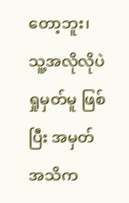တော့ဘူး၊ သူ့အလိုလိုပဲ ရှုမှတ်မူ ဖြစ်ပြီး အမှတ်အသိက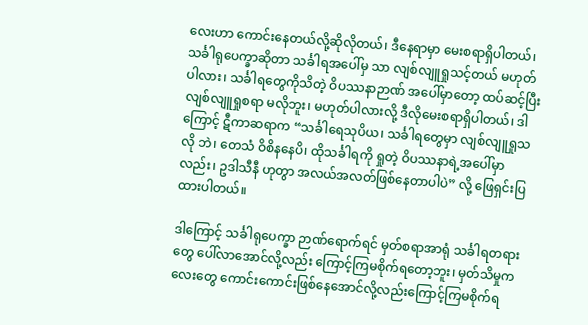လေးဟာ ကောင်းနေတယ်လို့ဆိုလိုတယ်၊ ဒီနေရာမှာ မေးစရာရှိပါတယ်၊ သင်္ခါရုပေက္ခာဆိုတာ သင်္ခါရအပေါ်မှ သာ လျစ်လျူရှုသင့်တယ် မဟုတ်ပါလား၊ သင်္ခါရတွေကိုသိတဲ့ ဝိပဿနာဉာဏ် အပေါ်မှာတော့ ထပ်ဆင့်ပြီး လျစ်လျူရှုစရာ မလိုဘူး၊ မဟုတ်ပါလားလို့ ဒီလိုမေးစရာရှိပါတယ်၊ ဒါကြောင့် ဋီကာဆရာက “သင်္ခါရေသုပိယ၊ သင်္ခါရတွေမှာ လျစ်လျူရှုသလို ဘဲ၊ တေသံ ဝိစိနနေပိ၊ ထိုသင်္ခါရကို ရှုတဲ့ ဝိပဿနာရဲ့အပေါ်မှာလည်း၊ ဥဒါသီနီ ဟုတွာ အလယ်အလတ်ဖြစ်နေတာပါပဲ” လို့ ဖြေရှင်းပြထားပါတယ်။

ဒါကြောင့် သင်္ခါရုပေက္ခာ ဉာဏ်ရောက်ရင် မှတ်စရာအာရုံ သင်္ခါရတရားတွေ ပေါ်လာအောင်လို့လည်း ကြောင့်ကြမစိုက်ရတော့ဘူး၊ မှတ်သိမှုကလေးတွေ ကောင်းကောင်းဖြစ်နေအောင်လို့လည်းကြောင့်ကြမစိုက်ရ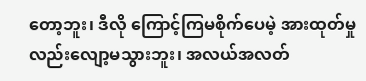တော့ဘူး၊ ဒီလို ကြောင့်ကြမစိုက်ပေမဲ့ အားထုတ်မှုလည်းလျော့မသွားဘူး၊ အလယ်အလတ်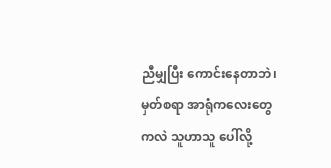ညီမျှပြီး ကောင်းနေတာဘဲ၊ မှတ်စရာ အာရုံကလေးတွေကလဲ သူဟာသူ ပေါ်လို့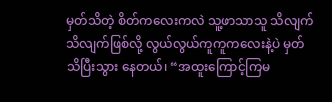မှတ်သိတဲ့ စိတ်ကလေးကလဲ သူ့ဖာသာသူ သိလျက်သိလျက်ဖြစ်လို့ လွယ်လွယ်ကူကူကလေးနဲ့ပဲ မှတ်သိပြီးသွား နေတယ်၊ “အထူးကြောင့်ကြမ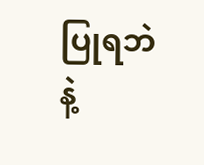ပြုရဘဲနဲ့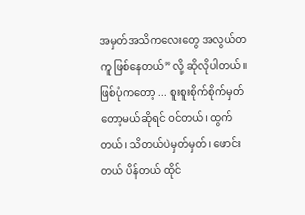အမှတ်အသိကလေးတွေ အလွယ်တကူ ဖြစ်နေတယ်” လို့ ဆိုလိုပါတယ်။
ဖြစ်ပုံကတော့ ... စူးစူးစိုက်စိုက်မှတ်တော့မယ်ဆိုရင် ဝင်တယ်၊ ထွက်တယ်၊ သိတယ်ပဲမှတ်မှတ်၊ ဖောင်းတယ် ပိန်တယ် ထိုင်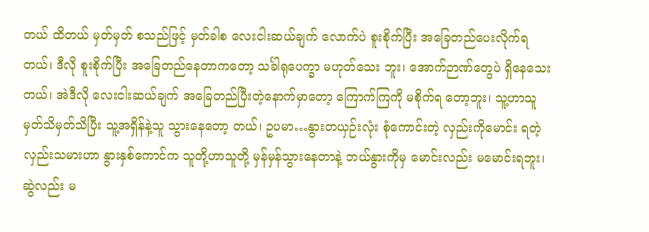တယ် ထိတယ် မှတ်မှတ် စသည်ဖြင့် မှတ်ခါစ လေးငါးဆယ်ချက် လောက်ပဲ စူးစိုက်ပြီး အခြေတည်ပေးလိုက်ရတယ်၊ ဒီလို စူးစိုက်ပြီး အခြေတည်နေတာကတော့ သင်္ခါရုပေက္ခာ မဟုတ်သေး ဘူး၊ အောက်ဉာဏ်တွေပဲ ရှိနေသေးတယ်၊ အဲဒီလို လေးငါးဆယ်ချက် အခြေတည်ပြီးတဲ့နောက်မှာတော့ ကြောက်ကြကို မစိုက်ရ တော့ဘူး၊ သူ့ဟာသူ မှတ်သိမှတ်သိပြီး သူ့အရှိန်နဲ့သူ သွားနေတော့ တယ်၊ ဥပမာ…နွားတယှဉ်းလုံး စုံကောင်းတဲ့ လှည်းကိုမောင်း ရတဲ့ လှည်းသမားဟာ နွားနှစ်ကောင်က သူတို့ဟာသူတို့ မှန်မှန်သွားနေတာနဲ့ ဘယ်နွားကိုမှ မောင်းလည်း မမောင်းရဘူး၊ ဆွဲလည်း မ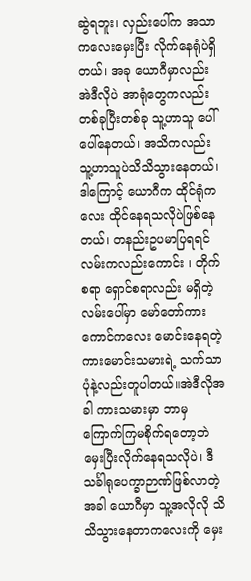ဆွဲရဘူး၊ လှည်းပေါ်က အသာကလေးမှေးပြီး လိုက်နေရုံပဲရှိတယ်၊ အခု ယောဂီမှာလည်း အဲဒီလိုပဲ အာရုံတွေကလည်း တစ်ခုပြီးတစ်ခု သူ့ဟာသူ ပေါ်ပေါ်နေတယ်၊ အသိကလည်း သူ့ဟာသူပဲသိသိသွားနေတယ်၊ ဒါကြောင့် ယောဂီက ထိုင်ရုံကလေး ထိုင်နေရသလိုပဲဖြစ်နေတယ်၊ တနည်းဥပမာပြရရင် လမ်းကလည်းကောင်း ၊ တိုက်စရာ ရှောင်စရာလည်း မရှိတဲ့ လမ်းပေါ်မှာ မော်တော်ကားကောင်ကလေး မောင်းနေရတဲ့ ကားမောင်းသမားရဲ့ သက်သာပုံနဲ့လည်းတူပါတယ်။အဲဒီလိုအခါ ကားသမားမှာ ဘာမှ ကြောက်ကြမစိုက်ရတော့ဘဲ မှေးပြီးလိုက်နေရသလိုပဲ၊ ဒီသင်္ခါရုပေက္ခာဉာဏ်ဖြစ်လာတဲ့အခါ ယောဂီမှာ သူ့အလိုလို သိသိသွားနေတာကလေးကို မှေး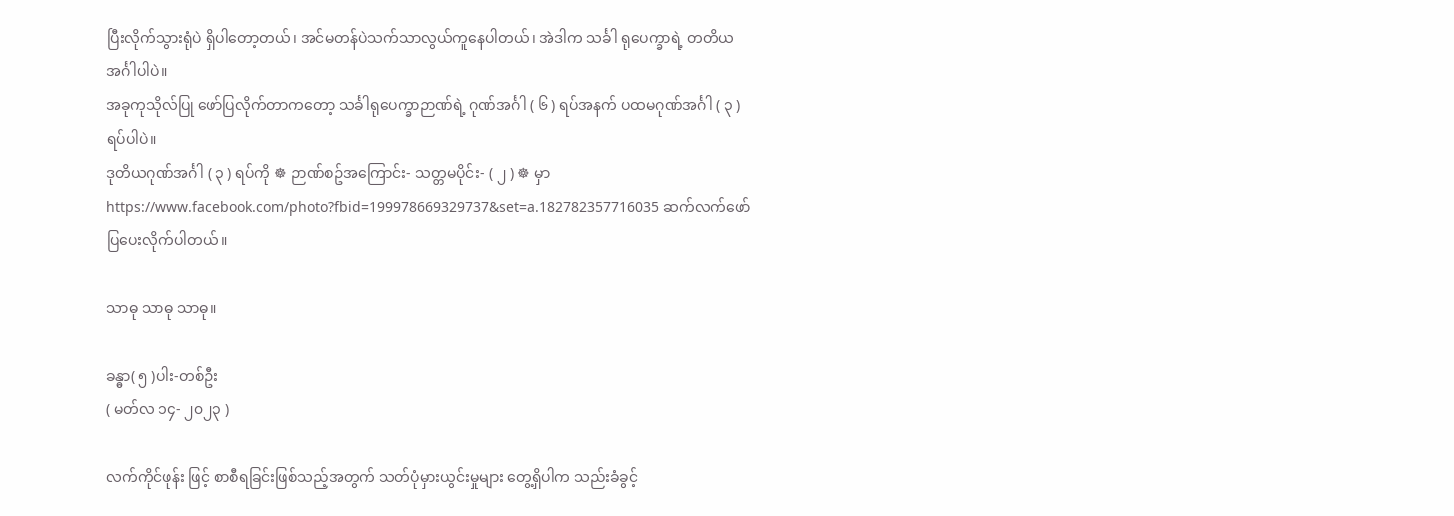ပြီးလိုက်သွားရုံပဲ ရှိပါတော့တယ်၊ အင်မတန်ပဲသက်သာလွယ်ကူနေပါတယ်၊ အဲဒါက သင်္ခါ ရုပေက္ခာရဲ့ တတိယအင်္ဂါပါပဲ။
အခုကုသိုလ်ပြု ဖော်ပြလိုက်တာကတော့ သင်္ခါရုပေက္ခာဉာဏ်ရဲ့ ဂုဏ်အင်္ဂါ ( ၆ ) ရပ်အနက် ပထမဂုဏ်အင်္ဂါ ( ၃ ) ရပ်ပါပဲ။
ဒုတိယဂုဏ်အင်္ဂါ ( ၃ ) ရပ်ကို ☸ ဉာဏ်စဥ်အကြောင်း- သတ္တမပိုင်း- ( ၂ ) ☸ မှာ
https://www.facebook.com/photo?fbid=199978669329737&set=a.182782357716035 ဆက်လက်ဖော်ပြပေးလိုက်ပါတယ်။

သာဓု သာဓု သာဓု။

ခန္ဓာ( ၅ )ပါး-တစ်ဦး
( မတ်လ ၁၄- ၂၀၂၃ )

လက်ကိုင်ဖုန်း ဖြင့် စာစီရခြင်းဖြစ်သည့်အတွက် သတ်ပုံမှားယွင်းမှုများ တွေ့ရှိပါက သည်းခံခွင့်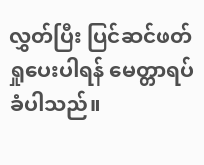လွှတ်ပြီး ပြင်ဆင်ဖတ်ရှုပေးပါရန် မေတ္တာရပ်ခံပါသည်။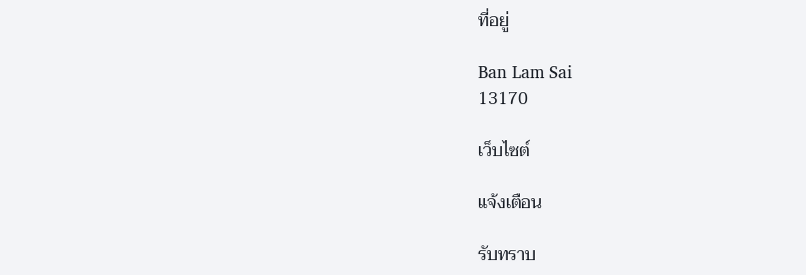ที่อยู่

Ban Lam Sai
13170

เว็บไซต์

แจ้งเตือน

รับทราบ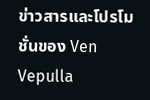ข่าวสารและโปรโมชั่นของ Ven Vepulla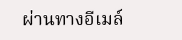ผ่านทางอีเมล์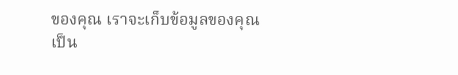ของคุณ เราจะเก็บข้อมูลของคุณเป็น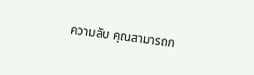ความลับ คุณสามารถก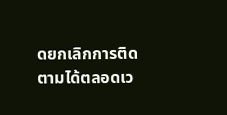ดยกเลิกการติดตามได้ตลอดเว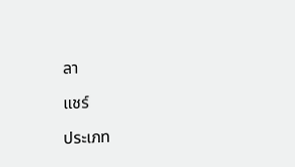ลา

แชร์

ประเภท